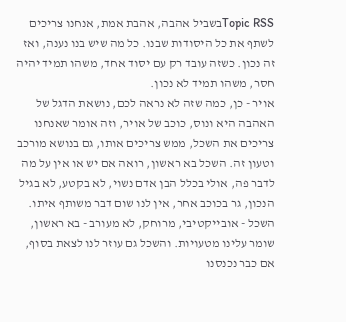Topic RSSבשביל אהבה, אהבת אמת, אנחנו צריכים לשתף את כל היסודות שבנו. כל מה שיש בנו נענה, ואז זה נכון. כשזה עובד רק עם יסוד אחד, משהו תמיד יהיה חסר, משהו תמיד לא נכון.
אויר - כן, כמה שזה לא נראה לכם, נושאת הדגל של האהבה היא ונוס, כוכב של אויר, וזה אומר שאנחנו צריכים את השכל, ממש צריכים אותו, גם בנושא מורכב וטעון זה. השכל בא ראשון, רואה אם יש או אין על מה לדבר פה, אולי בכלל הבן אדם נשוי, לא בקטע, לא בגיל הנכון, גר בכוכב אחר, אין לנו שום דבר משותף איתו. השכל - אובייקטיבי, מרוחק, לא מעורב - בא ראשון, שומר עלינו מטעויות. והשכל גם עוזר לנו לצאת בסוף, אם כבר נכנסנו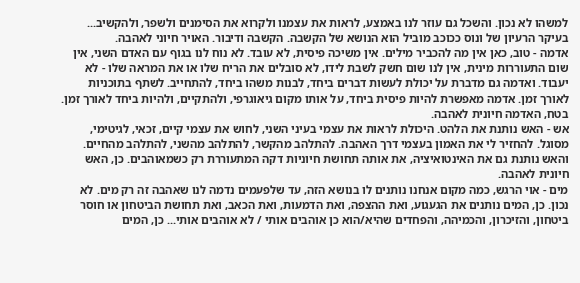למשהו לא נכון. והשכל גם עוזר לנו באמצע, לראות את עצמנו ולקרוא את הסימנים ולשפר, ולהקשיב...
בעיקר הרעיון של ונוס ככוכב מוביל הוא הנושא של הקשבה. הקשבה ודיבור. האויר חיוני לאהבה.
אדמה - טוב, כאן אין מה להכביר מילים. אין משיכה פיסית, לא עובד. לא נוח לנו בגוף עם האדם השני, אין שום התעוררות מינית, אין לנו שום חשק לשבת לידו, לא סובלים את הריח שלו או את המראה שלו - לא יעבוד. ואדמה גם מדברת על יכולת לעשות דברים ביחד, לבנות משהו ביחד, להתחייב. לשתף בתוכניות לאורך זמן. אדמה מאפשרת להיות פיסית ביחד, על אותו מקום גיאוגרפי, ולהתקיים, ולהיות ביחד לאורך זמן. בטח, האדמה חיונית לאהבה.
אש - האש נותנת את הלהט. היכולת לראות את עצמי בעיני השני, לחוש את עצמי קיים, זכאי, לגיטימי, מסוגל. להחזיר לי את האמון בעצמי דרך האהבה. להתלהב מהקשר, להתלהב מהשני, להתלהב מהחיים. והאש נותנת גם את האינטואיציה, את אותה תחושת חיוניות דקה המתעוררת רק כשמאוהבים. כן, האש חיונית לאהבה.
מים - אוי הרגש, כמה מקום אנחנו נותנים לו בנושא הזה, עד שלפעמים נדמה לנו שאהבה זה רק מים. לא נכון. כן, המים נותנים את הגעגוע, ואת ההצפה, ואת הדמעות, ואת הכאב, ואת תחושת הביטחון או חוסר ביטחון, והזיכרון, והכמיהה, והפחדים שהיא/הוא כן אוהבים אותי / לא אוהבים אותי... כן, המים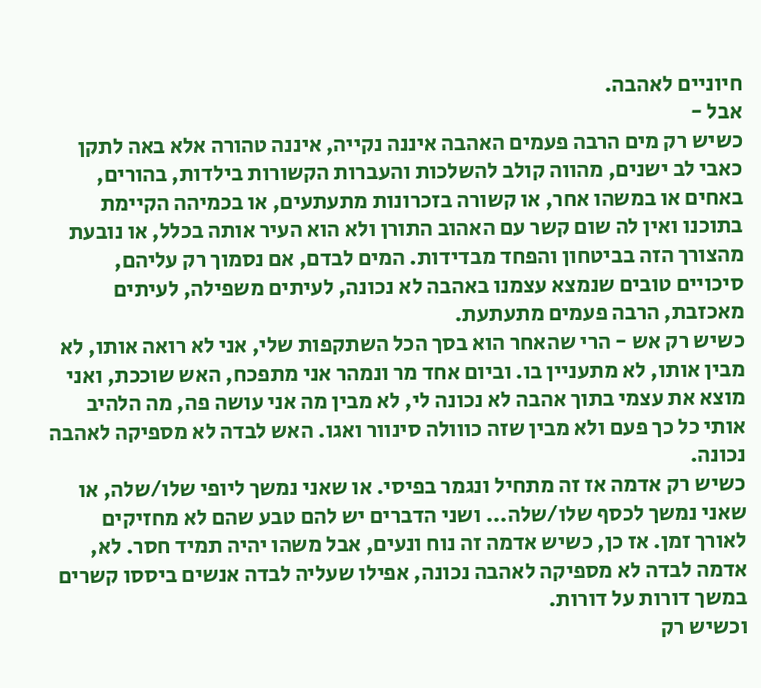חיוניים לאהבה.
אבל -
כשיש רק מים הרבה פעמים האהבה איננה נקייה, איננה טהורה אלא באה לתקן כאבי לב ישנים, מהווה קולב להשלכות והעברות הקשורות בילדות, בהורים, באחים או במשהו אחר, או קשורה בזכרונות מתעתעים, או בכמיהה הקיימת בתוכנו ואין לה שום קשר עם האהוב התורן ולא הוא העיר אותה בכלל, או נובעת מהצורך הזה בביטחון והפחד מבדידות. המים לבדם, אם נסמוך רק עליהם, סיכויים טובים שנמצא עצמנו באהבה לא נכונה, לעיתים משפילה, לעיתים מאכזבת, הרבה פעמים מתעתעת.
כשיש רק אש - הרי שהאחר הוא בסך הכל השתקפות שלי, אני לא רואה אותו, לא מבין אותו, לא מתעניין בו. וביום אחד מר ונמהר אני מתפכח, האש שוככת, ואני מוצא את עצמי בתוך אהבה לא נכונה לי, לא מבין מה אני עושה פה, מה הלהיב אותי כל כך פעם ולא מבין שזה כווולה סינוור ואגו. האש לבדה לא מספיקה לאהבה נכונה.
כשיש רק אדמה אז זה מתחיל ונגמר בפיסי. או שאני נמשך ליופי שלו/שלה, או שאני נמשך לכסף שלו/שלה... ושני הדברים יש להם טבע שהם לא מחזיקים לאורך זמן. אז כן, כשיש אדמה זה נוח ונעים, אבל משהו יהיה תמיד חסר. לא, אדמה לבדה לא מספיקה לאהבה נכונה, אפילו שעליה לבדה אנשים ביססו קשרים במשך דורות על דורות.
וכשיש רק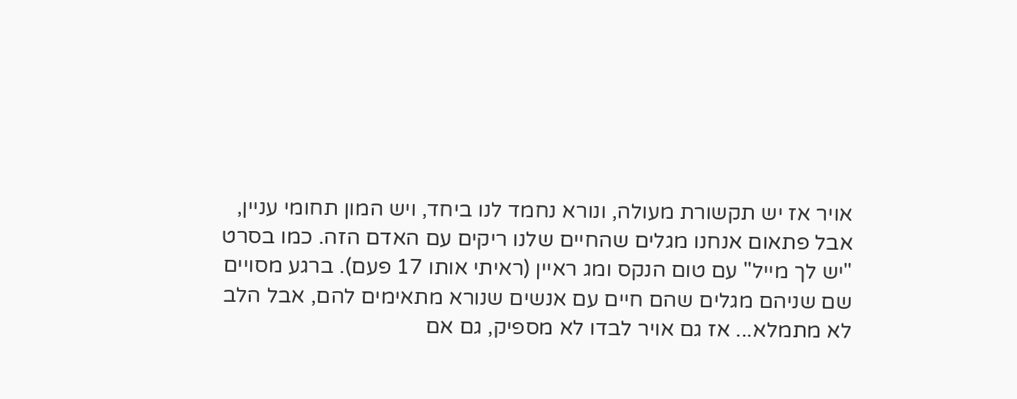אויר אז יש תקשורת מעולה, ונורא נחמד לנו ביחד, ויש המון תחומי עניין, אבל פתאום אנחנו מגלים שהחיים שלנו ריקים עם האדם הזה. כמו בסרט "יש לך מייל" עם טום הנקס ומג ראיין (ראיתי אותו 17 פעם). ברגע מסויים שם שניהם מגלים שהם חיים עם אנשים שנורא מתאימים להם, אבל הלב לא מתמלא... אז גם אויר לבדו לא מספיק, גם אם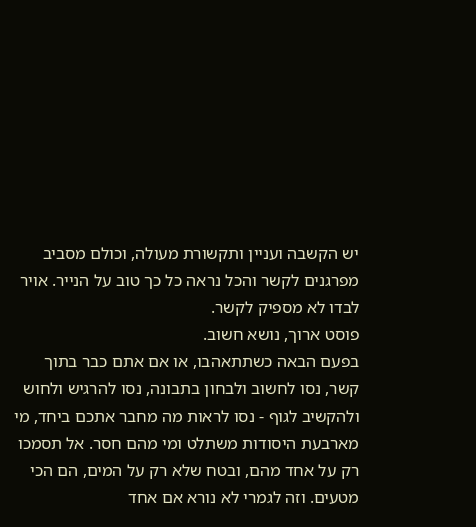יש הקשבה ועניין ותקשורת מעולה, וכולם מסביב מפרגנים לקשר והכל נראה כל כך טוב על הנייר. אויר לבדו לא מספיק לקשר.
פוסט ארוך, נושא חשוב.
בפעם הבאה כשתתאהבו, או אם אתם כבר בתוך קשר, נסו לחשוב ולבחון בתבונה, נסו להרגיש ולחוש ולהקשיב לגוף - נסו לראות מה מחבר אתכם ביחד, מי מארבעת היסודות משתלט ומי מהם חסר. אל תסמכו רק על אחד מהם, ובטח שלא רק על המים, הם הכי מטעים. וזה לגמרי לא נורא אם אחד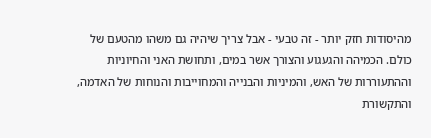מהיסודות חזק יותר - זה טבעי - אבל צריך שיהיה גם משהו מהטעם של כולם. הכמיהה והגעגוע והצורך אשר במים, ותחושת האני והחיוניות וההתעוררות של האש, והמיניות והבנייה והמחוייבות והנוחות של האדמה, והתקשורת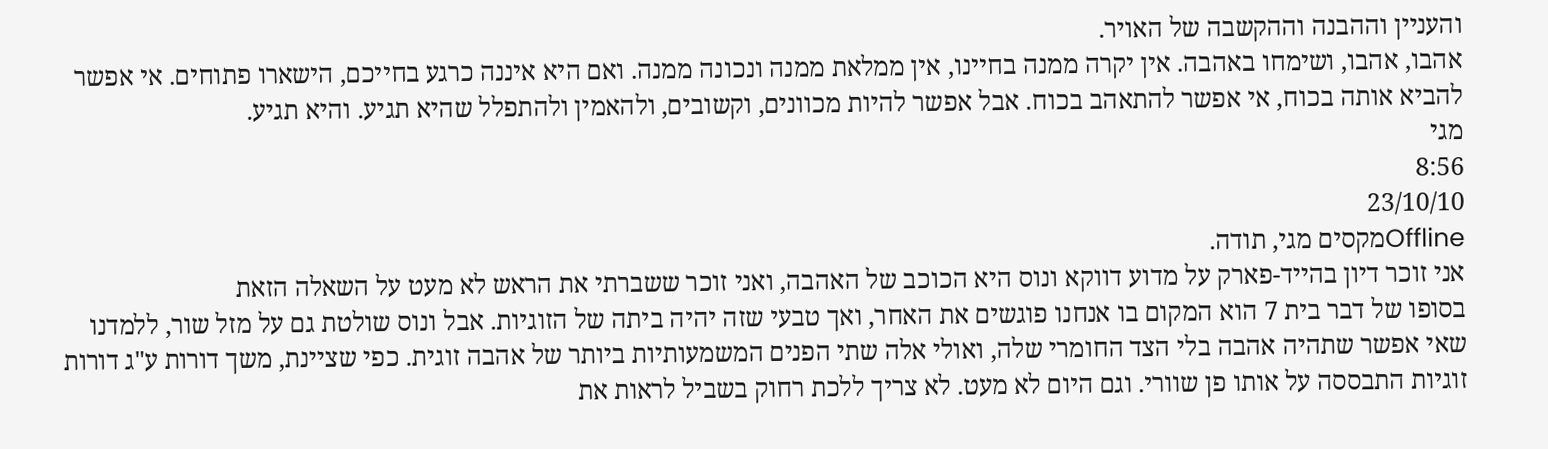והעניין וההבנה וההקשבה של האויר.
אהבו, אהבו, ושימחו באהבה. אין יקרה ממנה בחיינו, אין ממלאת ממנה ונכונה ממנה. ואם היא איננה כרגע בחייכם, הישארו פתוחים. אי אפשר להביא אותה בכוח, אי אפשר להתאהב בכוח. אבל אפשר להיות מכוונים, וקשובים, ולהאמין ולהתפלל שהיא תגיע. והיא תגיע.
מגי
8:56
23/10/10
Offlineמקסים מגי, תודה.
אני זוכר דיון בהייד-פארק על מדוע דווקא ונוס היא הכוכב של האהבה, ואני זוכר ששברתי את הראש לא מעט על השאלה הזאת
בסופו של דבר בית 7 הוא המקום בו אנחנו פוגשים את האחר, ואך טבעי שזה יהיה ביתה של הזוגיות. אבל ונוס שולטת גם על מזל שור, ללמדנו שאי אפשר שתהיה אהבה בלי הצד החומרי שלה, ואולי אלה שתי הפנים המשמעותיות ביותר של אהבה זוגית. כפי שציינת, משך דורות ע"ג דורות זוגיות התבססה על אותו פן שוורי. וגם היום לא מעט. לא צריך ללכת רחוק בשביל לראות את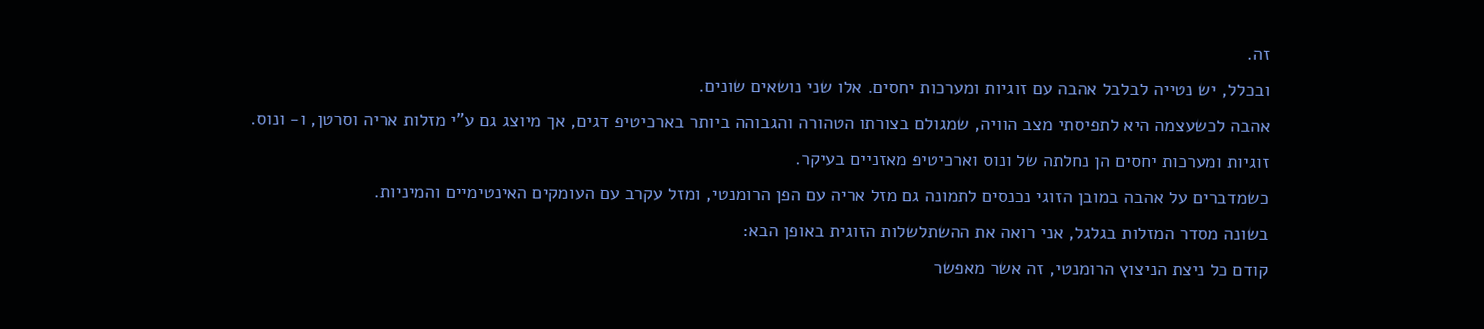זה.
ובכלל, יש נטייה לבלבל אהבה עם זוגיות ומערכות יחסים. אלו שני נושאים שונים.
אהבה לכשעצמה היא לתפיסתי מצב הוויה, שמגולם בצורתו הטהורה והגבוהה ביותר בארכיטיפ דגים, אך מיוצג גם ע"י מזלות אריה וסרטן, ו- ונוס.
זוגיות ומערכות יחסים הן נחלתה של ונוס וארכיטיפ מאזניים בעיקר.
כשמדברים על אהבה במובן הזוגי נכנסים לתמונה גם מזל אריה עם הפן הרומנטי, ומזל עקרב עם העומקים האינטימיים והמיניות.
בשונה מסדר המזלות בגלגל, אני רואה את ההשתלשלות הזוגית באופן הבא:
קודם כל ניצת הניצוץ הרומנטי, זה אשר מאפשר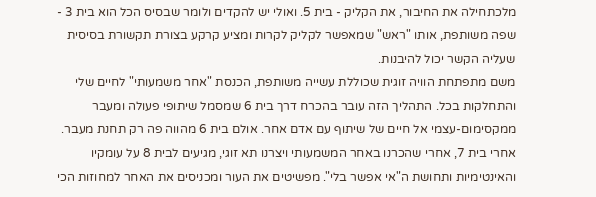מלכתחילה את החיבור, את הקליק - בית 5. ואולי יש להקדים ולומר שבסיס הכל הוא בית 3 - שפה משותפת, אותו "ראש" שמאפשר לקליק לקרות ומציע קרקע בצורת תקשורת בסיסית שעליה הקשר יכול להיבנות.
משם מתפתחת הוויה זוגית שכוללת עשייה משותפת, הכנסת "אחר משמעותי" לחיים שלי והתחלקות בכל. התהליך הזה עובר בהכרח דרך בית 6 שמסמל שיתופי פעולה ומעבר ממקסימום-עצמי אל חיים של שיתוף עם אדם אחר. אולם בית 6 מהווה פה רק תחנת מעבר.
אחרי בית 7, אחרי שהכרנו באחר המשמעותי ויצרנו תא זוגי, מגיעים לבית 8 על עומקיו והאינטימיות ותחושת ה"אי אפשר בלי". מפשיטים את העור ומכניסים את האחר למחוזות הכי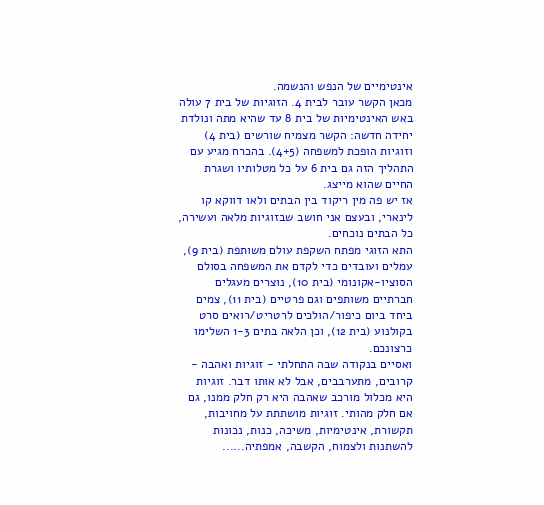אינטימיים של הנפש והנשמה.
מכאן הקשר עובר לבית 4. הזוגיות של בית 7 עולה באש האינטימיות של בית 8 עד שהיא מתה ונולדת יחידה חדשה: הקשר מצמיח שורשים (בית 4) וזוגיות הופכת למשפחה (4+5). בהכרח מגיע עם התהליך הזה גם בית 6 על כל מטלותיו ושגרת החיים שהוא מייצג.
אז יש פה מין ריקוד בין הבתים ולאו דווקא קו לינארי, ובעצם אני חושב שבזוגיות מלאה ועשירה, כל הבתים נוכחים.
התא הזוגי מפתח השקפת עולם משותפת (בית 9), עמלים ועובדים כדי לקדם את המשפחה בסולם הסוציו-אקונומי (בית 10), נוצרים מעגלים חברתיים משותפים וגם פרטיים (בית 11), צמים ביחד ביום כיפור/הולכים לרטריט/רואים סרט בקולנוע (בית 12), וכן הלאה בתים 1-3 השלימו כרצונכם.
ואסיים בנקודה שבה התחלתי - זוגיות ואהבה - קרובים, מתערבבים, אבל לא אותו דבר. זוגיות היא מכלול מורכב שאהבה היא רק חלק ממנו, גם אם חלק מהותי. זוגיות מושתתת על מחויבות, תקשורת, אינטימיות, משיכה, כנות, נכונות להשתנות ולצמוח, הקשבה, אמפתיה......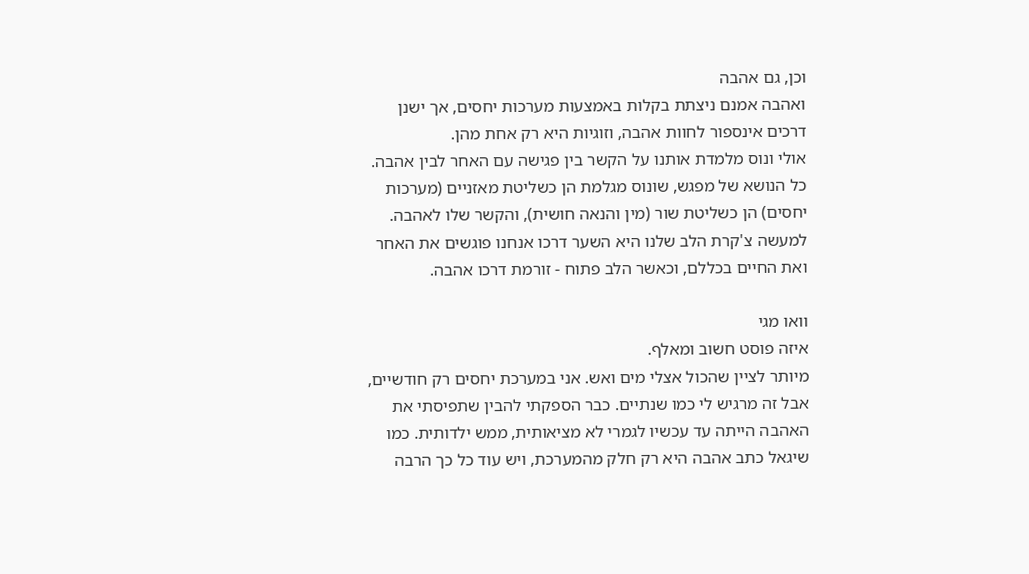וכן, גם אהבה
ואהבה אמנם ניצתת בקלות באמצעות מערכות יחסים, אך ישנן דרכים אינספור לחוות אהבה, וזוגיות היא רק אחת מהן.
אולי ונוס מלמדת אותנו על הקשר בין פגישה עם האחר לבין אהבה.
כל הנושא של מפגש, שונוס מגלמת הן כשליטת מאזניים (מערכות יחסים) הן כשליטת שור (מין והנאה חושית), והקשר שלו לאהבה. למעשה צ'קרת הלב שלנו היא השער דרכו אנחנו פוגשים את האחר ואת החיים בכללם, וכאשר הלב פתוח - זורמת דרכו אהבה.

וואו מגי
איזה פוסט חשוב ומאלף.
מיותר לציין שהכול אצלי מים ואש. אני במערכת יחסים רק חודשיים, אבל זה מרגיש לי כמו שנתיים. כבר הספקתי להבין שתפיסתי את האהבה הייתה עד עכשיו לגמרי לא מציאותית, ממש ילדותית. כמו שיגאל כתב אהבה היא רק חלק מהמערכת, ויש עוד כל כך הרבה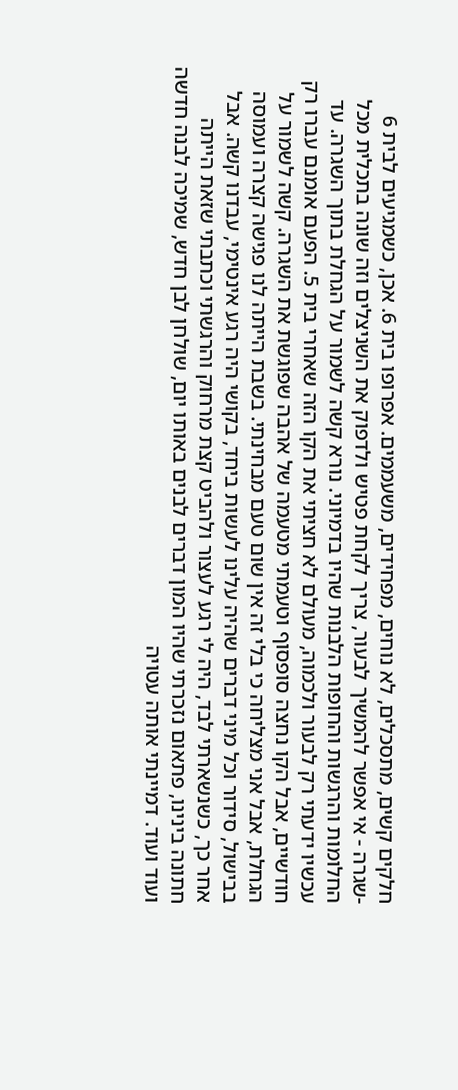חלקים קשים, מתסכלים, לא נוחים, מפחידים, משעממים. אפרופו בית 6. אכן, כשמגיעים לבית 6 -שגרה - אי אפשר להמשיך לבעור, צריך לקחת פטיש ולדפוק את השניצלים וזה שונה בתכלית מכל החלומות והרגשות והחופות הלבנות שהיו בדמיוני. נורא קשה לשמור על הגחלת בתוך השגרה. עד עכשיו ידעתי רק לבעור ולכמוה, מעולם לא חציתי את הקו הזה שאחרי בית 5. הפעם אומנם עברו רק חודשיים, אבל הקו נחצה סופסוף וטעמתי מטעמה של אהבה שפוגשת את השגרה. קשה לשמור על הגחלת, אבל אני מצליחה כי בלי זה אין שום טעם מבחינתי. בשבת הייתה לנו פגישה קצרה ועמוסה בבישול, סידור וכל מיני דברים שהיה עלינו לעשות ביחד, בקושי היה רגע אינטימי, עבדנו קשה. אבל אחר כך, כשנשארתי לבד, היה לי רגע לעצור ולהביט קצת מרחוק והרגשתי וכתבתי שזאת הייתה חתונה בינינו, פתאום נזכרתי שהיו המון דברים לבנים באותו יום, שולחן לבן חדש, שמיכה לבנה חדשה ועוד ועוד. דמיינתי אותה עטויה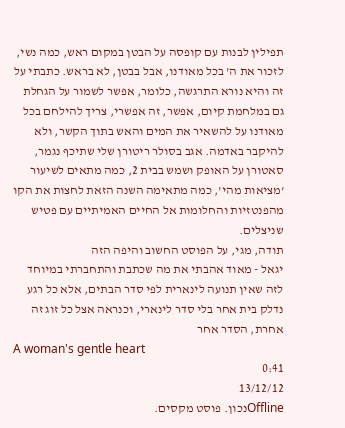תפילין לבנות עם קופסה על הבטן במקום ראש, כמה נשי, לזכור את ה' בכל מאודנו, אבל בבטן, לא בראש. כתבתי על זה והיא נורא התרגשה, כלומר, אפשר לשמור על הגחלת גם במלחמת קיום, אפשר, זה אפשרי, צריך להילחם בכל מאודנו על להשאיר את המים והאש בתוך הקשר, ולא להיקבר באדמה. אגב בסולר ריטורן שלי שתיכף נגמר, סאטורן על האופק ושמש בבית 2, כמה מתאים לשיעור 'מציאות מהי', כמה מתאימה השנה הזאת לחצות את הקו מהפנטזיות והחלומות אל החיים האמיתיים עם פטיש שניצלים.
תודה, מגי, על הפוסט החשוב והיפה הזה
יגאל - מאוד אהבתי את מה שכתבת והתחברתי במיוחד לזה שאין תנועה לינארית לפי סדר הבתים, אלא כל רגע נדלק בית אחר בלי סדר לינארי, וכנראה אצל כל זוג זה אחרת, הסדר אחר
A woman's gentle heart
0:41
13/12/12
Offlineנכון. פוסט מקסים.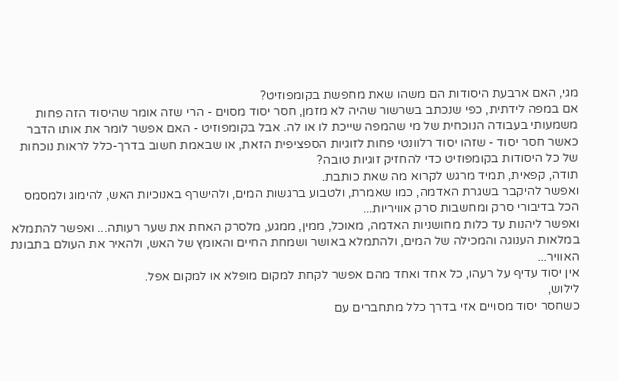מגי, האם ארבעת היסודות הם משהו שאת מחפשת בקומפוזיט?
אם במפה לידתית, כפי שנכתב בשרשור שהיה לא מזמן, חסר יסוד מסוים - הרי שזה אומר שהיסוד הזה פחות משמעותי בעבודה הנוכחית של מי שהמפה שייכת לו או לה. אבל בקומפוזיט - האם אפשר לומר את אותו הדבר כאשר חסר יסוד - שזהו יסוד רלוונטי פחות לזוגיות הספציפית הזאת, או שבאמת חשוב בדרך-כלל לראות נוכחות של כל היסודות בקומפוזיט כדי להחזיק זוגיות טובה?
תודה, קפאית, תמיד מרגש לקרוא מה שאת כותבת.
ואפשר להיקבר בשגרת האדמה, כמו שאמרת, ולטבוע ברגשות המים, ולהישרף באנוכיות האש, להימוג ולמסמס הכל בדיבורי סרק ומחשבות סרק אוויריות...
ואפשר ליהנות עד כלות מחושניות האדמה, מאוכל, ממין, ממגע, מלסרק האחת את שער רעותה... ואפשר להתמלא במלאות הענוגה והמכילה של המים, ולהתמלא באושר ושמחת החיים והאומץ של האש, ולהאיר את העולם בתבונת האוויר...
אין יסוד עדיף על רעהו, כל אחד ואחד מהם אפשר לקחת למקום מופלא או למקום אפל.
לילוש,
כשחסר יסוד מסויים אזי בדרך כלל מתחברים עם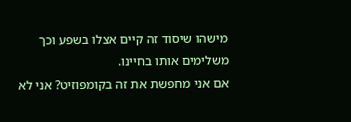מישהו שיסוד זה קיים אצלו בשפע וכך משלימים אותו בחיינו.
אם אני מחפשת את זה בקומפוזיט? אני לא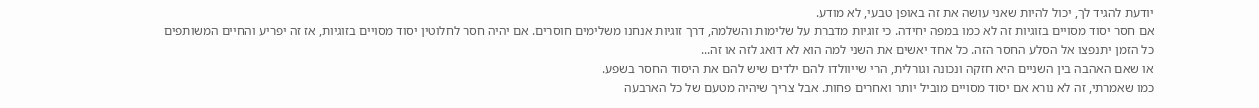יודעת להגיד לך, יכול להיות שאני עושה את זה באופן טבעי, לא מודע.
אם חסר יסוד מסויים בזוגיות זה לא כמו במפה יחידה. כי זוגיות מדברת על שלימות והשלמה, דרך זוגיות אנחנו משלימים חוסרים. אם יהיה חסר לחלוטין יסוד מסויים בזוגיות, אז זה יפריע והחיים המשותפים כל הזמן יתנפצו אל הסלע החסר הזה. כל אחד יאשים את השני למה הוא לא דואג לזה או זה...
או שאם האהבה בין השניים היא חזקה ונכונה וגורלית, הרי שייוולדו להם ילדים שיש להם את היסוד החסר בשפע.
כמו שאמרתי, זה לא נורא אם יסוד מסויים מוביל יותר ואחרים פחות. אבל צריך שיהיה מטעם של כל הארבעה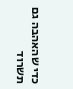כדי שהאהבה גם תשרוד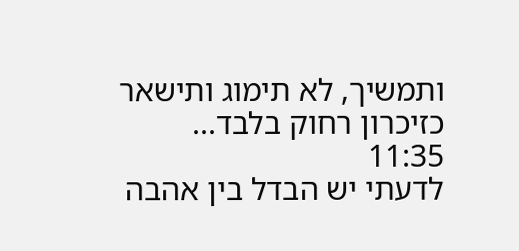ותמשיך, לא תימוג ותישאר כזיכרון רחוק בלבד...
11:35
לדעתי יש הבדל בין אהבה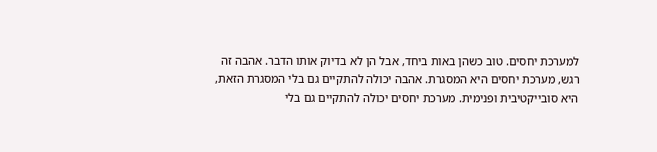למערכת יחסים. טוב כשהן באות ביחד, אבל הן לא בדיוק אותו הדבר. אהבה זה רגש, מערכת יחסים היא המסגרת. אהבה יכולה להתקיים גם בלי המסגרת הזאת, היא סובייקטיבית ופנימית. מערכת יחסים יכולה להתקיים גם בלי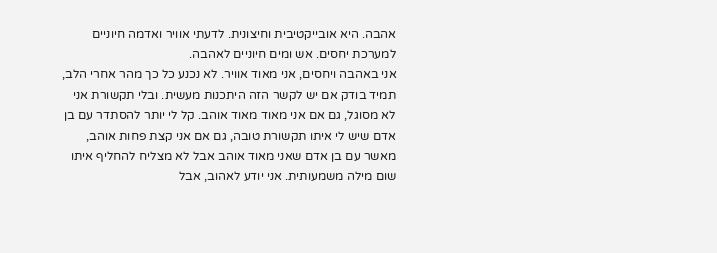אהבה. היא אובייקטיבית וחיצונית. לדעתי אוויר ואדמה חיוניים למערכת יחסים. אש ומים חיוניים לאהבה.
אני באהבה ויחסים, אני מאוד אוויר. לא נכנע כל כך מהר אחרי הלב, תמיד בודק אם יש לקשר הזה היתכנות מעשית. ובלי תקשורת אני לא מסוגל, גם אם אני מאוד מאוד אוהב. קל לי יותר להסתדר עם בן אדם שיש לי איתו תקשורת טובה, גם אם אני קצת פחות אוהב, מאשר עם בן אדם שאני מאוד אוהב אבל לא מצליח להחליף איתו שום מילה משמעותית. אני יודע לאהוב, אבל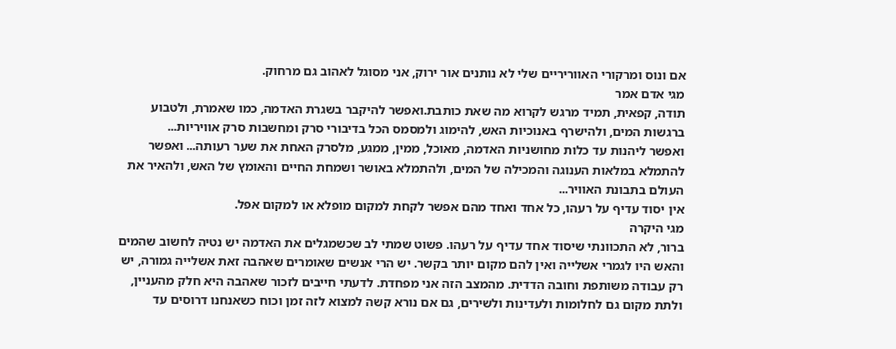אם ונוס ומרקורי האווריריים שלי לא נותנים אור ירוק, אני מסוגל לאהוב גם מרחוק.
מגי אדם אמר
תודה, קפאית, תמיד מרגש לקרוא מה שאת כותבת.ואפשר להיקבר בשגרת האדמה, כמו שאמרת, ולטבוע ברגשות המים, ולהישרף באנוכיות האש, להימוג ולמסמס הכל בדיבורי סרק ומחשבות סרק אוויריות...
ואפשר ליהנות עד כלות מחושניות האדמה, מאוכל, ממין, ממגע, מלסרק האחת את שער רעותה... ואפשר להתמלא במלאות הענוגה והמכילה של המים, ולהתמלא באושר ושמחת החיים והאומץ של האש, ולהאיר את העולם בתבונת האוויר...
אין יסוד עדיף על רעהו, כל אחד ואחד מהם אפשר לקחת למקום מופלא או למקום אפל.
מגי היקרה
ברור, לא התכוונתי שיסוד אחד עדיף על רעהו. פשוט שמתי לב שכשמגלים את האדמה יש נטיה לחשוב שהמים והאש היו לגמרי אשלייה ואין להם מקום יותר בקשר. יש הרי אנשים שאומרים שאהבה זאת אשלייה גמורה, יש רק עבודה משותפת וחובה הדדית. מהמצב הזה אני מפחדת. לדעתי חייבים לזכור שאהבה היא חלק מהעניין, ולתת מקום גם לחלומות ולעדינות ולשירים, גם אם נורא קשה למצוא לזה זמן וכוח כשאנחנו דרוסים עד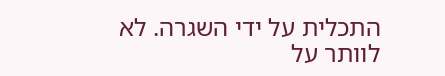התכלית על ידי השגרה. לא לוותר על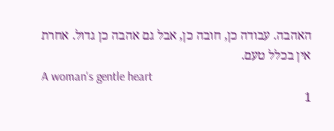האהבה. עבודה כן, חובה כן, אבל גם אהבה כן גדול. אחרת אין בכלל טעם.
A woman's gentle heart
1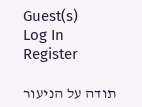Guest(s)
Log In
Register

תודה על הניעור